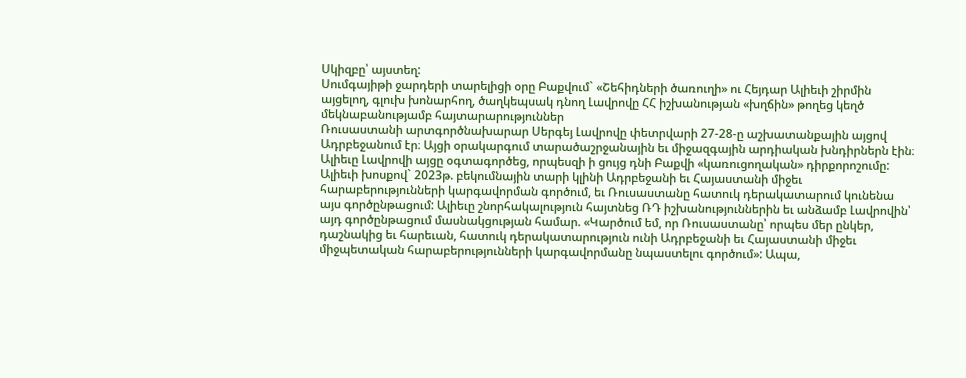Սկիզբը՝ այստեղ:
Սումգայիթի ջարդերի տարելիցի օրը Բաքվում` «Շեհիդների ծառուղի» ու Հեյդար Ալիեւի շիրմին այցելող, գլուխ խոնարհող, ծաղկեպսակ դնող Լավրովը ՀՀ իշխանության «խղճին» թողեց կեղծ մեկնաբանությամբ հայտարարություններ
Ռուսաստանի արտգործնախարար Սերգեյ Լավրովը փետրվարի 27-28-ը աշխատանքային այցով Ադրբեջանում էր։ Այցի օրակարգում տարածաշրջանային եւ միջազգային արդիական խնդիրներն էին։
Ալիեւը Լավրովի այցը օգտագործեց, որպեսզի ի ցույց դնի Բաքվի «կառուցողական» դիրքորոշումը: Ալիեւի խոսքով` 2023թ. բեկումնային տարի կլինի Ադրբեջանի եւ Հայաստանի միջեւ հարաբերությունների կարգավորման գործում, եւ Ռուսաստանը հատուկ դերակատարում կունենա այս գործընթացում: Ալիեւը շնորհակալություն հայտնեց ՌԴ իշխանություններին եւ անձամբ Լավրովին՝ այդ գործընթացում մասնակցության համար. «Կարծում եմ, որ Ռուսաստանը՝ որպես մեր ընկեր, դաշնակից եւ հարեւան, հատուկ դերակատարություն ունի Ադրբեջանի եւ Հայաստանի միջեւ միջպետական հարաբերությունների կարգավորմանը նպաստելու գործում»: Ապա,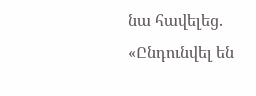նա հավելեց. «Ընդունվել են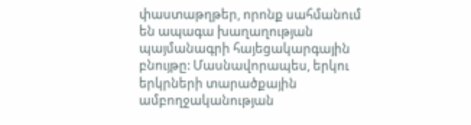փաստաթղթեր, որոնք սահմանում են ապագա խաղաղության պայմանագրի հայեցակարգային բնույթը: Մասնավորապես, երկու երկրների տարածքային ամբողջականության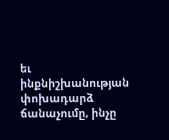եւ ինքնիշխանության փոխադարձ ճանաչումը, ինչը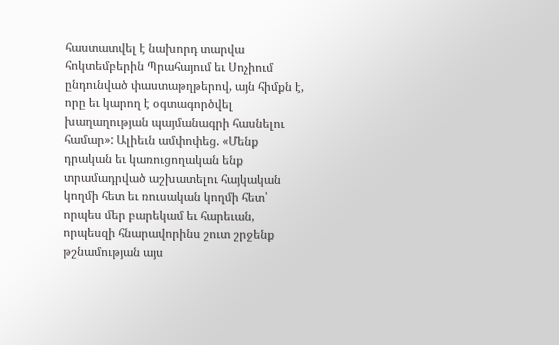հաստատվել է նախորդ տարվա հոկտեմբերին Պրահայում եւ Սոչիում ընդունված փաստաթղթերով, այն հիմքն է, որը եւ կարող է օգտագործվել խաղաղության պայմանագրի հասնելու համար»: Ալիեւն ամփոփեց. «Մենք դրական եւ կառուցողական ենք տրամադրված աշխատելու հայկական կողմի հետ եւ ռուսական կողմի հետ՝ որպես մեր բարեկամ եւ հարեւան, որպեսզի հնարավորինս շուտ շրջենք թշնամության այս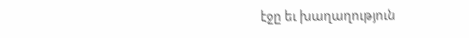էջը եւ խաղաղություն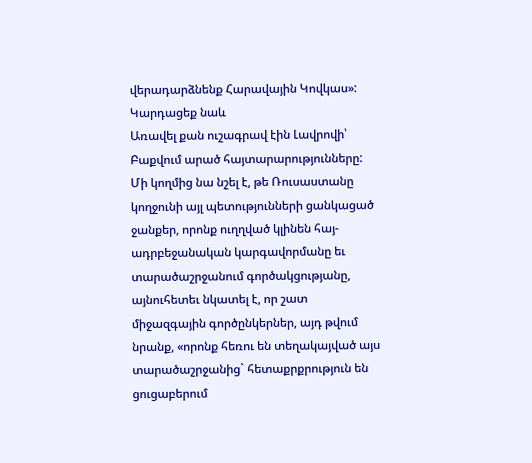վերադարձնենք Հարավային Կովկաս»:
Կարդացեք նաև
Առավել քան ուշագրավ էին Լավրովի՝ Բաքվում արած հայտարարությունները: Մի կողմից նա նշել է, թե Ռուսաստանը կողջունի այլ պետությունների ցանկացած ջանքեր, որոնք ուղղված կլինեն հայ-ադրբեջանական կարգավորմանը եւ տարածաշրջանում գործակցությանը, այնուհետեւ նկատել է, որ շատ միջազգային գործընկերներ, այդ թվում նրանք, «որոնք հեռու են տեղակայված այս տարածաշրջանից` հետաքրքրություն են ցուցաբերում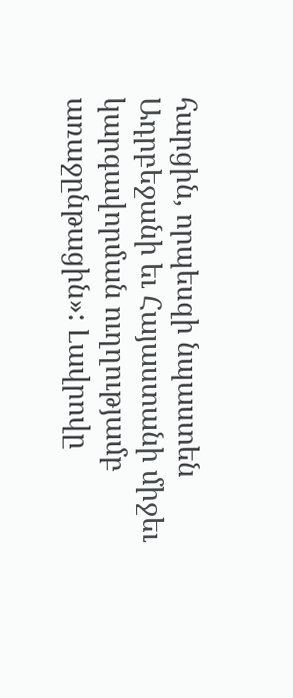հարցին, որպեսզի նպաստեն Ադրբեջանի եւ Հայաստանի միջեւ կարգավորման ուղղությամբ առաջընթացին»: Լավրովը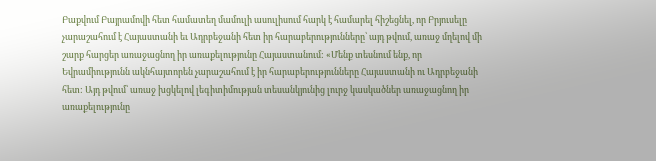Բաքվում Բայրամովի հետ համատեղ մամուլի ասուլիսում հարկ է համարել հիշեցնել, որ Բրյուսելը չարաշահում է Հայաստանի եւ Ադրբեջանի հետ իր հարաբերությունները՝ այդ թվում, առաջ մղելով մի շարք հարցեր առաջացնող իր առաքելությունը Հայաստանում: «Մենք տեսնում ենք, որ Եվրամիությունն ակնհայտորեն չարաշահում է իր հարաբերությունները Հայաստանի ու Ադրբեջանի հետ: Այդ թվում՝ առաջ խցկելով լեգիտիմության տեսանկյունից լուրջ կասկածներ առաջացնող իր առաքելությունը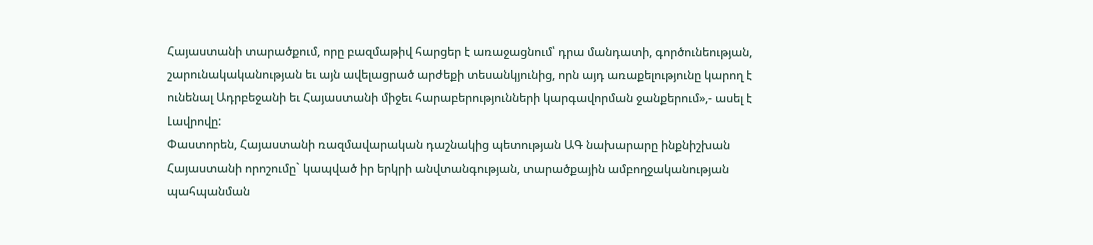Հայաստանի տարածքում, որը բազմաթիվ հարցեր է առաջացնում՝ դրա մանդատի, գործունեության, շարունակականության եւ այն ավելացրած արժեքի տեսանկյունից, որն այդ առաքելությունը կարող է ունենալ Ադրբեջանի եւ Հայաստանի միջեւ հարաբերությունների կարգավորման ջանքերում»,- ասել է Լավրովը:
Փաստորեն, Հայաստանի ռազմավարական դաշնակից պետության ԱԳ նախարարը ինքնիշխան Հայաստանի որոշումը` կապված իր երկրի անվտանգության, տարածքային ամբողջականության պահպանման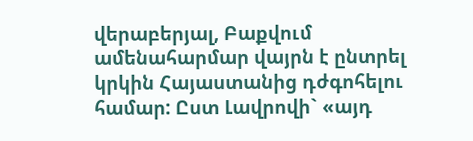վերաբերյալ, Բաքվում ամենահարմար վայրն է ընտրել կրկին Հայաստանից դժգոհելու համար: Ըստ Լավրովի` «այդ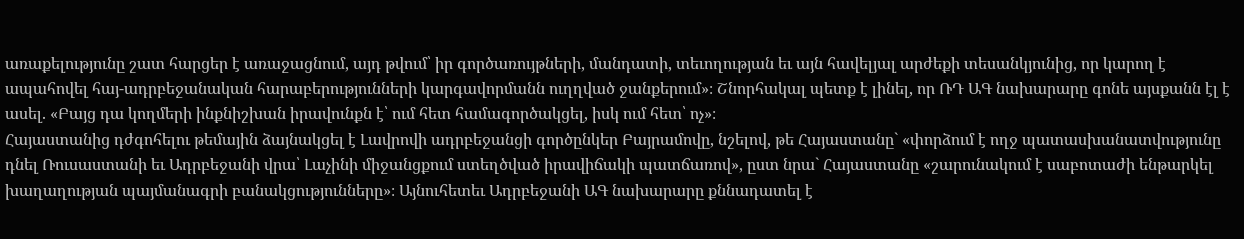առաքելությունը շատ հարցեր է առաջացնում, այդ թվում՝ իր գործառույթների, մանդատի, տեւողության եւ այն հավելյալ արժեքի տեսանկյունից, որ կարող է ապահովել հայ-ադրբեջանական հարաբերությունների կարգավորմանն ուղղված ջանքերում»։ Շնորհակալ պետք է լինել, որ ՌԴ ԱԳ նախարարը գոնե այսքանն էլ է ասել. «Բայց դա կողմերի ինքնիշխան իրավունքն է՝ ում հետ համագործակցել, իսկ ում հետ՝ ոչ»։
Հայաստանից դժգոհելու թեմային ձայնակցել է Լավրովի ադրբեջանցի գործընկեր Բայրամովը, նշելով, թե Հայաստանը` «փորձում է ողջ պատասխանատվությունը դնել Ռուսաստանի եւ Ադրբեջանի վրա՝ Լաչինի միջանցքում ստեղծված իրավիճակի պատճառով», ըստ նրա` Հայաստանը «շարունակում է սաբոտաժի ենթարկել խաղաղության պայմանագրի բանակցությունները»։ Այնուհետեւ Ադրբեջանի ԱԳ նախարարը քննադատել է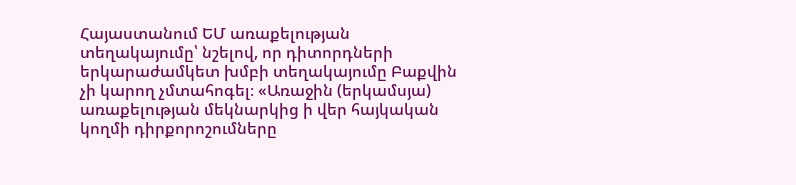Հայաստանում ԵՄ առաքելության տեղակայումը՝ նշելով, որ դիտորդների երկարաժամկետ խմբի տեղակայումը Բաքվին չի կարող չմտահոգել։ «Առաջին (երկամսյա) առաքելության մեկնարկից ի վեր հայկական կողմի դիրքորոշումները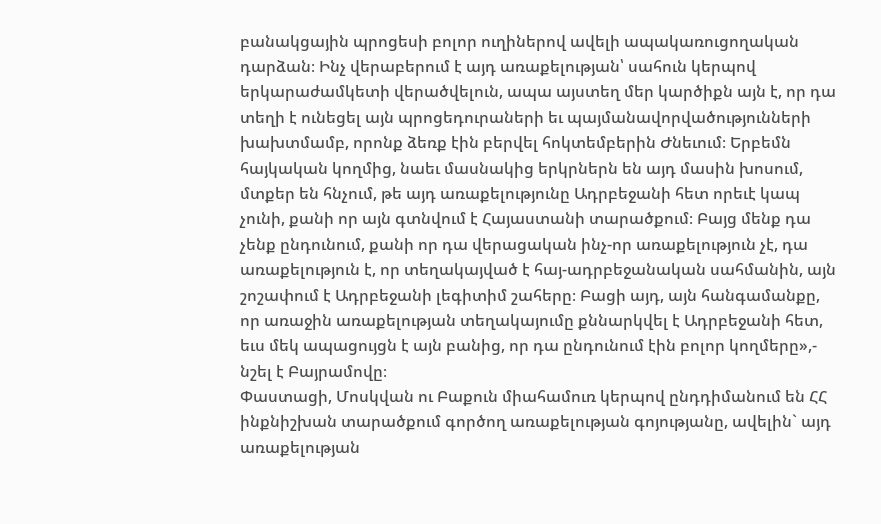բանակցային պրոցեսի բոլոր ուղիներով ավելի ապակառուցողական դարձան։ Ինչ վերաբերում է այդ առաքելության՝ սահուն կերպով երկարաժամկետի վերածվելուն, ապա այստեղ մեր կարծիքն այն է, որ դա տեղի է ունեցել այն պրոցեդուրաների եւ պայմանավորվածությունների խախտմամբ, որոնք ձեռք էին բերվել հոկտեմբերին Ժնեւում։ Երբեմն հայկական կողմից, նաեւ մասնակից երկրներն են այդ մասին խոսում, մտքեր են հնչում, թե այդ առաքելությունը Ադրբեջանի հետ որեւէ կապ չունի, քանի որ այն գտնվում է Հայաստանի տարածքում։ Բայց մենք դա չենք ընդունում, քանի որ դա վերացական ինչ-որ առաքելություն չէ, դա առաքելություն է, որ տեղակայված է հայ-ադրբեջանական սահմանին, այն շոշափում է Ադրբեջանի լեգիտիմ շահերը։ Բացի այդ, այն հանգամանքը, որ առաջին առաքելության տեղակայումը քննարկվել է Ադրբեջանի հետ, եւս մեկ ապացույցն է այն բանից, որ դա ընդունում էին բոլոր կողմերը»,- նշել է Բայրամովը։
Փաստացի, Մոսկվան ու Բաքուն միահամուռ կերպով ընդդիմանում են ՀՀ ինքնիշխան տարածքում գործող առաքելության գոյությանը, ավելին` այդ առաքելության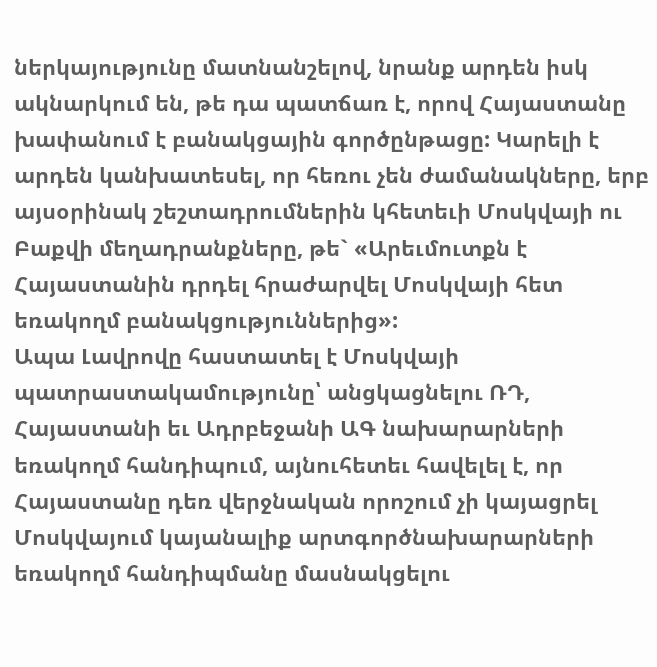ներկայությունը մատնանշելով, նրանք արդեն իսկ ակնարկում են, թե դա պատճառ է, որով Հայաստանը խափանում է բանակցային գործընթացը: Կարելի է արդեն կանխատեսել, որ հեռու չեն ժամանակները, երբ այսօրինակ շեշտադրումներին կհետեւի Մոսկվայի ու Բաքվի մեղադրանքները, թե` «Արեւմուտքն է Հայաստանին դրդել հրաժարվել Մոսկվայի հետ եռակողմ բանակցություններից»:
Ապա Լավրովը հաստատել է Մոսկվայի պատրաստակամությունը՝ անցկացնելու ՌԴ, Հայաստանի եւ Ադրբեջանի ԱԳ նախարարների եռակողմ հանդիպում, այնուհետեւ հավելել է, որ Հայաստանը դեռ վերջնական որոշում չի կայացրել Մոսկվայում կայանալիք արտգործնախարարների եռակողմ հանդիպմանը մասնակցելու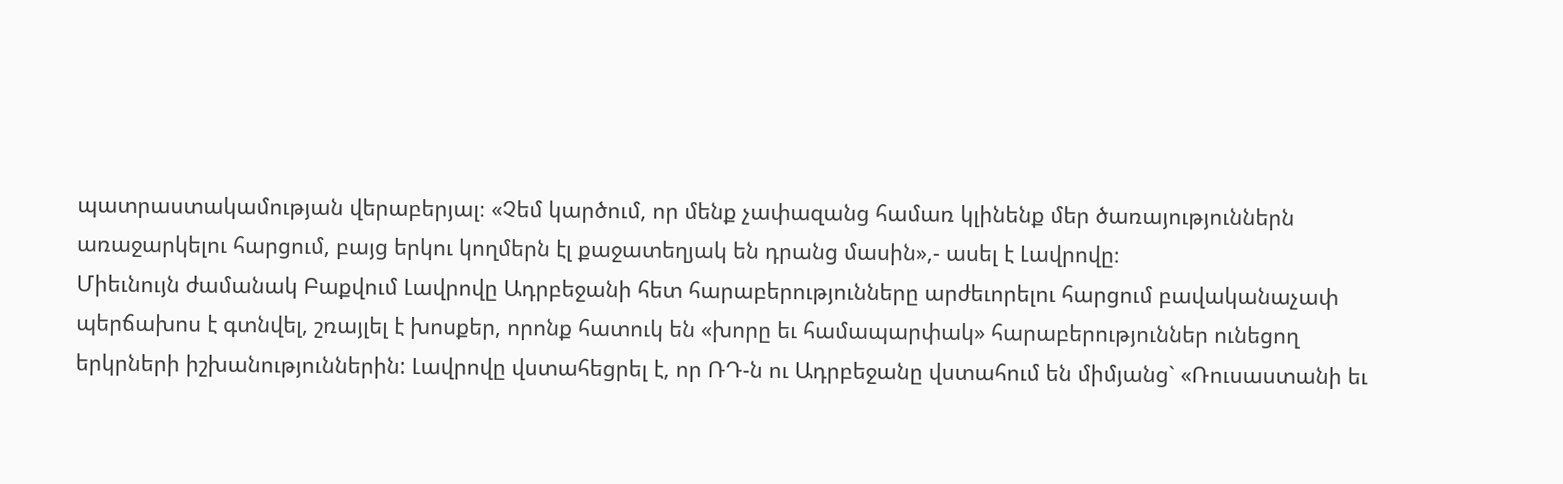պատրաստակամության վերաբերյալ։ «Չեմ կարծում, որ մենք չափազանց համառ կլինենք մեր ծառայություններն առաջարկելու հարցում, բայց երկու կողմերն էլ քաջատեղյակ են դրանց մասին»,- ասել է Լավրովը։
Միեւնույն ժամանակ Բաքվում Լավրովը Ադրբեջանի հետ հարաբերությունները արժեւորելու հարցում բավականաչափ պերճախոս է գտնվել, շռայլել է խոսքեր, որոնք հատուկ են «խորը եւ համապարփակ» հարաբերություններ ունեցող երկրների իշխանություններին: Լավրովը վստահեցրել է, որ ՌԴ-ն ու Ադրբեջանը վստահում են միմյանց` «Ռուսաստանի եւ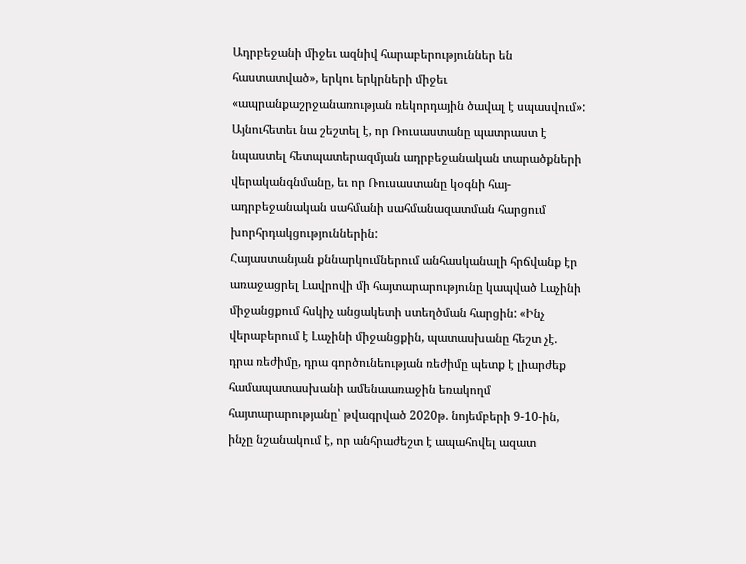Ադրբեջանի միջեւ ազնիվ հարաբերություններ են հաստատված», երկու երկրների միջեւ «ապրանքաշրջանառության ռեկորդային ծավալ է սպասվում»: Այնուհետեւ նա շեշտել է, որ Ռուսաստանը պատրաստ է նպաստել հետպատերազմյան ադրբեջանական տարածքների վերականգնմանը, եւ որ Ռուսաստանը կօգնի հայ-ադրբեջանական սահմանի սահմանազատման հարցում խորհրդակցություններին:
Հայաստանյան քննարկումներում անհասկանալի հրճվանք էր առաջացրել Լավրովի մի հայտարարությունը կապված Լաչինի միջանցքում հսկիչ անցակետի ստեղծման հարցին: «Ինչ վերաբերում է Լաչինի միջանցքին, պատասխանը հեշտ չէ. դրա ռեժիմը, դրա գործունեության ռեժիմը պետք է լիարժեք համապատասխանի ամենաառաջին եռակողմ հայտարարությանը՝ թվագրված 2020թ. նոյեմբերի 9-10-ին, ինչը նշանակում է, որ անհրաժեշտ է ապահովել ազատ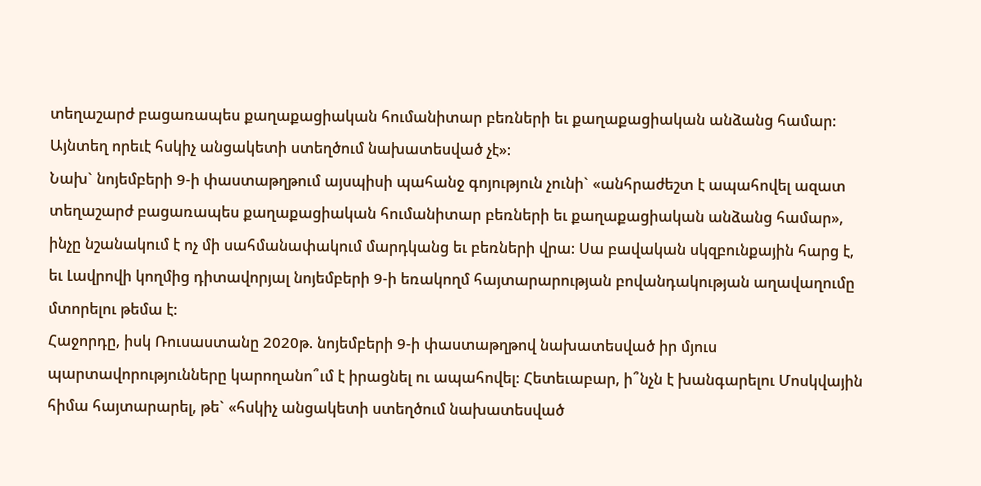տեղաշարժ բացառապես քաղաքացիական հումանիտար բեռների եւ քաղաքացիական անձանց համար: Այնտեղ որեւէ հսկիչ անցակետի ստեղծում նախատեսված չէ»:
Նախ` նոյեմբերի 9-ի փաստաթղթում այսպիսի պահանջ գոյություն չունի` «անհրաժեշտ է ապահովել ազատ տեղաշարժ բացառապես քաղաքացիական հումանիտար բեռների եւ քաղաքացիական անձանց համար», ինչը նշանակում է ոչ մի սահմանափակում մարդկանց եւ բեռների վրա: Սա բավական սկզբունքային հարց է, եւ Լավրովի կողմից դիտավորյալ նոյեմբերի 9-ի եռակողմ հայտարարության բովանդակության աղավաղումը մտորելու թեմա է:
Հաջորդը, իսկ Ռուսաստանը 2020թ. նոյեմբերի 9-ի փաստաթղթով նախատեսված իր մյուս պարտավորությունները կարողանո՞ւմ է իրացնել ու ապահովել: Հետեւաբար, ի՞նչն է խանգարելու Մոսկվային հիմա հայտարարել, թե` «հսկիչ անցակետի ստեղծում նախատեսված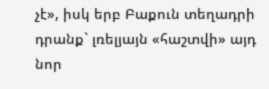չէ», իսկ երբ Բաքուն տեղադրի դրանք` լռելյայն «հաշտվի» այդ նոր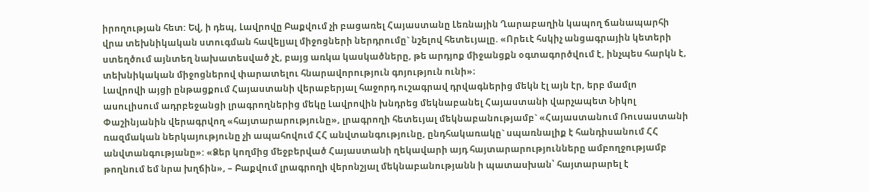իրողության հետ: Եվ, ի դեպ, Լավրովը Բաքվում չի բացառել Հայաստանը Լեռնային Ղարաբաղին կապող ճանապարհի վրա տեխնիկական ստուգման հավելյալ միջոցների ներդրումը` նշելով հետեւյալը. «Որեւէ հսկիչ անցագրային կետերի ստեղծում այնտեղ նախատեսված չէ, բայց առկա կասկածները, թե արդյոք միջանցքն օգտագործվում է, ինչպես հարկն է, տեխնիկական միջոցներով փարատելու հնարավորություն գոյություն ունի»։
Լավրովի այցի ընթացքում Հայաստանի վերաբերյալ հաջորդ ուշագրավ դրվագներից մեկն էլ այն էր, երբ մամլո ասուլիսում ադրբեջանցի լրագրողներից մեկը Լավրովին խնդրեց մեկնաբանել Հայաստանի վարչապետ Նիկոլ Փաշինյանին վերագրվող «հայտարարությունը», լրագրողի հետեւյալ մեկնաբանությամբ` «Հայաստանում Ռուսաստանի ռազմական ներկայությունը չի ապահովում ՀՀ անվտանգությունը, ընդհակառակը` սպառնալիք է հանդիսանում ՀՀ անվտանգությանը»: «Ձեր կողմից մեջբերված Հայաստանի ղեկավարի այդ հայտարարությունները ամբողջությամբ թողնում եմ նրա խղճին», – Բաքվում լրագրողի վերոնշյալ մեկնաբանությանն ի պատասխան՝ հայտարարել է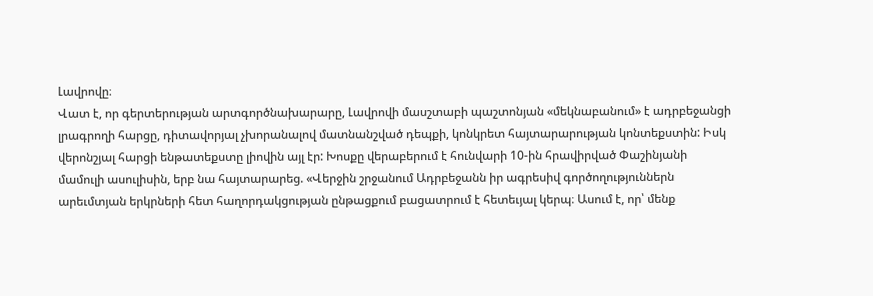Լավրովը։
Վատ է, որ գերտերության արտգործնախարարը, Լավրովի մասշտաբի պաշտոնյան «մեկնաբանում» է ադրբեջանցի լրագրողի հարցը, դիտավորյալ չխորանալով մատնանշված դեպքի, կոնկրետ հայտարարության կոնտեքստին: Իսկ վերոնշյալ հարցի ենթատեքստը լիովին այլ էր: Խոսքը վերաբերում է հունվարի 10-ին հրավիրված Փաշինյանի մամուլի ասուլիսին, երբ նա հայտարարեց. «Վերջին շրջանում Ադրբեջանն իր ագրեսիվ գործողություններն արեւմտյան երկրների հետ հաղորդակցության ընթացքում բացատրում է հետեւյալ կերպ։ Ասում է, որ՝ մենք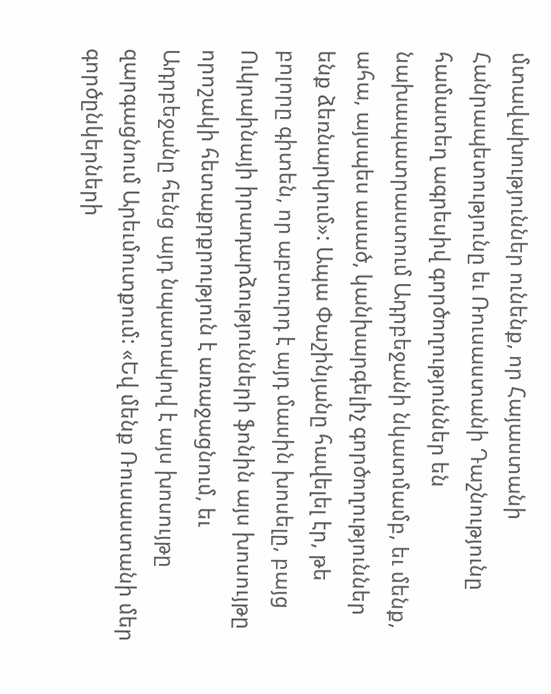մտավախություններ ունենք, որ Հայաստանի Հանրապետությունը եւ Ռուսաստանի Դաշնությունը համատեղ ագրեսիվ գործողություններ են նախապատրաստում Ադրբեջանի նկատմամբ, եւ մենք, ահա, այսպես ասած, կանխարգելիչ գործողություններ ենք ձեռնարկում»: Ապա Փաշինյանը հավելել էր, թե բոլորը գիտեն, որ աբսուրդ է այդ մասին խոսելը, բայց Ուկրաինայի իրադարձությունների ֆոնին այս խոսույթը որոշակի հետաքրքրություն է առաջացնում, եւ Ադրբեջանը հենց այդ նպատակով է այս խոսույթը զարգացնում Արեւմուտքում: «Եվ մենք Ռուսաստանի մեր գործընկերների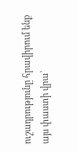ուշադրությունը հրավիրում ենք այս փաստի վրա՝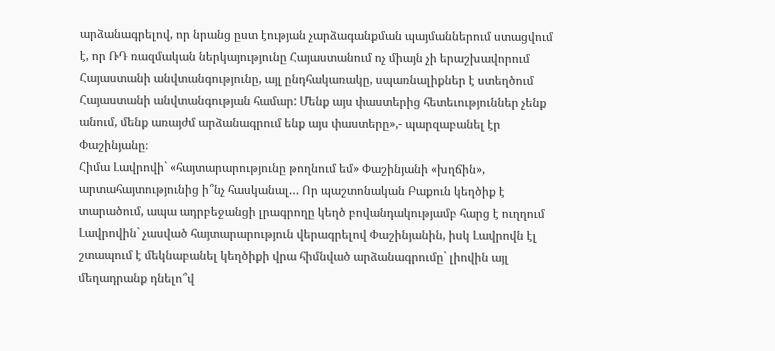արձանագրելով, որ նրանց ըստ էության չարձագանքման պայմաններում ստացվում է, որ ՌԴ ռազմական ներկայությունը Հայաստանում ոչ միայն չի երաշխավորում Հայաստանի անվտանգությունը, այլ ընդհակառակը, սպառնալիքներ է ստեղծում Հայաստանի անվտանգության համար: Մենք այս փաստերից հետեւություններ չենք անում, մենք առայժմ արձանագրում ենք այս փաստերը»,- պարզաբանել էր Փաշինյանը։
Հիմա Լավրովի` «հայտարարությունը թողնում եմ» Փաշինյանի «խղճին», արտահայտությունից ի՞նչ հասկանալ… Որ պաշտոնական Բաքուն կեղծիք է տարածում, ապա ադրբեջանցի լրագրողը կեղծ բովանդակությամբ հարց է ուղղում Լավրովին` չասված հայտարարություն վերագրելով Փաշինյանին, իսկ Լավրովն էլ շտապում է մեկնաբանել կեղծիքի վրա հիմնված արձանագրումը` լիովին այլ մեղադրանք դնելո՞վ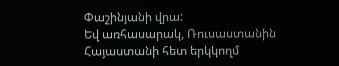Փաշինյանի վրա:
Եվ առհասարակ, Ռուսաստանին Հայաստանի հետ երկկողմ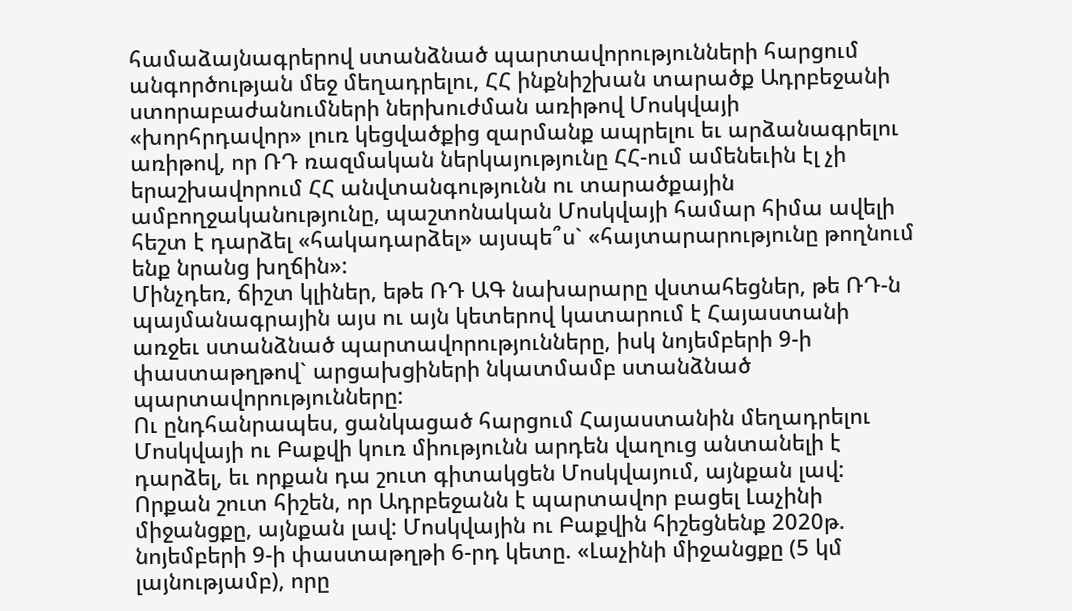համաձայնագրերով ստանձնած պարտավորությունների հարցում անգործության մեջ մեղադրելու, ՀՀ ինքնիշխան տարածք Ադրբեջանի ստորաբաժանումների ներխուժման առիթով Մոսկվայի «խորհրդավոր» լուռ կեցվածքից զարմանք ապրելու եւ արձանագրելու առիթով, որ ՌԴ ռազմական ներկայությունը ՀՀ-ում ամենեւին էլ չի երաշխավորում ՀՀ անվտանգությունն ու տարածքային ամբողջականությունը, պաշտոնական Մոսկվայի համար հիմա ավելի հեշտ է դարձել «հակադարձել» այսպե՞ս` «հայտարարությունը թողնում ենք նրանց խղճին»:
Մինչդեռ, ճիշտ կլիներ, եթե ՌԴ ԱԳ նախարարը վստահեցներ, թե ՌԴ-ն պայմանագրային այս ու այն կետերով կատարում է Հայաստանի առջեւ ստանձնած պարտավորությունները, իսկ նոյեմբերի 9-ի փաստաթղթով` արցախցիների նկատմամբ ստանձնած պարտավորությունները:
Ու ընդհանրապես, ցանկացած հարցում Հայաստանին մեղադրելու Մոսկվայի ու Բաքվի կուռ միությունն արդեն վաղուց անտանելի է դարձել, եւ որքան դա շուտ գիտակցեն Մոսկվայում, այնքան լավ: Որքան շուտ հիշեն, որ Ադրբեջանն է պարտավոր բացել Լաչինի միջանցքը, այնքան լավ: Մոսկվային ու Բաքվին հիշեցնենք 2020թ. նոյեմբերի 9-ի փաստաթղթի 6-րդ կետը. «Լաչինի միջանցքը (5 կմ լայնությամբ), որը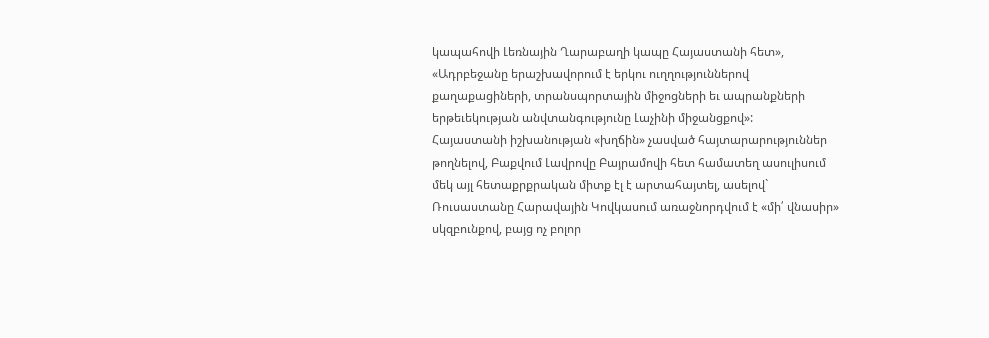կապահովի Լեռնային Ղարաբաղի կապը Հայաստանի հետ», «Ադրբեջանը երաշխավորում է երկու ուղղություններով քաղաքացիների, տրանսպորտային միջոցների եւ ապրանքների երթեւեկության անվտանգությունը Լաչինի միջանցքով»:
Հայաստանի իշխանության «խղճին» չասված հայտարարություններ թողնելով, Բաքվում Լավրովը Բայրամովի հետ համատեղ ասուլիսում մեկ այլ հետաքրքրական միտք էլ է արտահայտել, ասելով` Ռուսաստանը Հարավային Կովկասում առաջնորդվում է «մի՛ վնասիր» սկզբունքով, բայց ոչ բոլոր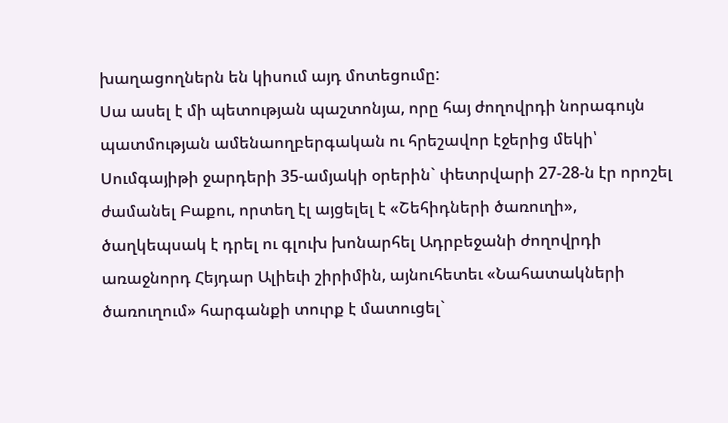խաղացողներն են կիսում այդ մոտեցումը:
Սա ասել է մի պետության պաշտոնյա, որը հայ ժողովրդի նորագույն պատմության ամենաողբերգական ու հրեշավոր էջերից մեկի՝ Սումգայիթի ջարդերի 35-ամյակի օրերին` փետրվարի 27-28-ն էր որոշել ժամանել Բաքու, որտեղ էլ այցելել է «Շեհիդների ծառուղի», ծաղկեպսակ է դրել ու գլուխ խոնարհել Ադրբեջանի ժողովրդի առաջնորդ Հեյդար Ալիեւի շիրիմին, այնուհետեւ «Նահատակների ծառուղում» հարգանքի տուրք է մատուցել`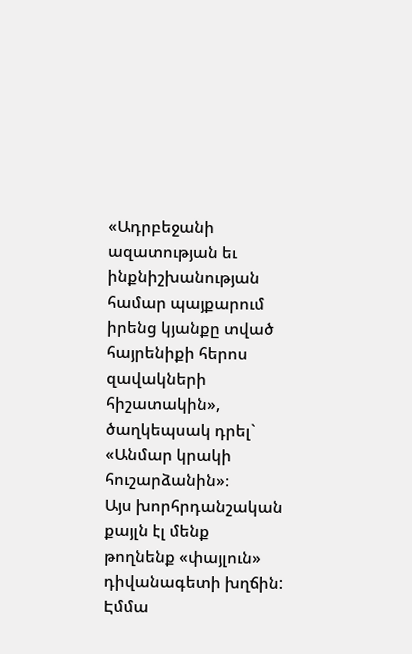«Ադրբեջանի ազատության եւ ինքնիշխանության համար պայքարում իրենց կյանքը տված հայրենիքի հերոս զավակների հիշատակին», ծաղկեպսակ դրել` «Անմար կրակի հուշարձանին»։
Այս խորհրդանշական քայլն էլ մենք թողնենք «փայլուն» դիվանագետի խղճին:
Էմմա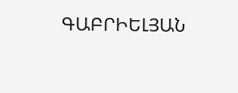ԳԱԲՐԻԵԼՅԱՆ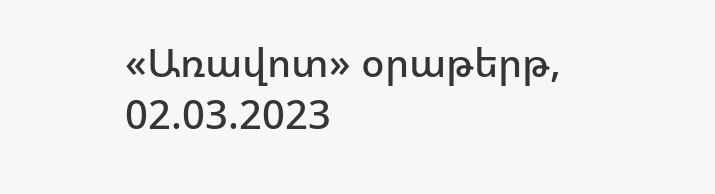«Առավոտ» օրաթերթ, 02.03.2023